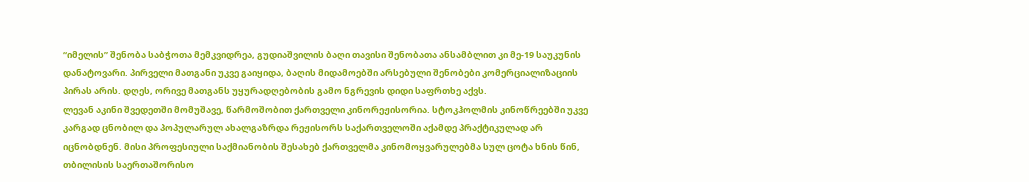“იმელის” შენობა საბჭოთა მემკვიდრეა, გუდიაშვილის ბაღი თავისი შენობათა ანსამბლით კი მე-19 საუკუნის დანატოვარი. პირველი მათგანი უკვე გაიყიდა, ბაღის მიდამოებში არსებული შენობები კომერციალიზაციის პირას არის. დღეს, ორივე მათგანს უყურადღებობის გამო ნგრევის დიდი საფრთხე აქვს.
ლევან აკინი შვედეთში მომუშავე, წარმოშობით ქართველი კინორეჟისორია. სტოკჰოლმის კინოწრეებში უკვე კარგად ცნობილ და პოპულარულ ახალგაზრდა რეჟისორს საქართველოში აქამდე პრაქტიკულად არ იცნობდნენ. მისი პროფესიული საქმიანობის შესახებ ქართველმა კინომოყვარულებმა სულ ცოტა ხნის წინ, თბილისის საერთაშორისო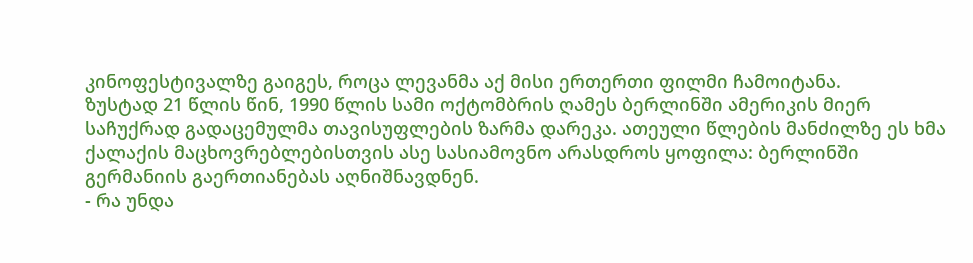კინოფესტივალზე გაიგეს, როცა ლევანმა აქ მისი ერთერთი ფილმი ჩამოიტანა.
ზუსტად 21 წლის წინ, 1990 წლის სამი ოქტომბრის ღამეს ბერლინში ამერიკის მიერ საჩუქრად გადაცემულმა თავისუფლების ზარმა დარეკა. ათეული წლების მანძილზე ეს ხმა ქალაქის მაცხოვრებლებისთვის ასე სასიამოვნო არასდროს ყოფილა: ბერლინში გერმანიის გაერთიანებას აღნიშნავდნენ.
- რა უნდა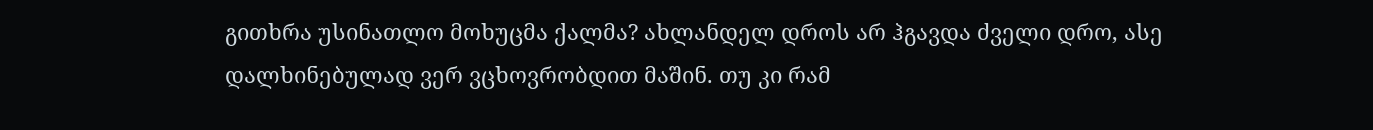გითხრა უსინათლო მოხუცმა ქალმა? ახლანდელ დროს არ ჰგავდა ძველი დრო, ასე დალხინებულად ვერ ვცხოვრობდით მაშინ. თუ კი რამ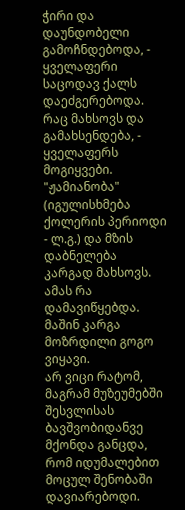ჭირი და დაუნდობელი გამოჩნდებოდა, - ყველაფერი საცოდავ ქალს დაეძგერებოდა. რაც მახსოვს და გამახსენდება, - ყველაფერს მოგიყვები.
"ჟამიანობა" (იგულისხმება ქოლერის პერიოდი - ლ.გ.) და მზის დაბნელება კარგად მახსოვს. ამას რა დამავიწყებდა. მაშინ კარგა მოზრდილი გოგო ვიყავი.
არ ვიცი რატომ, მაგრამ მუზეუმებში შესვლისას ბავშვობიდანვე მქონდა განცდა, რომ იდუმალებით მოცულ შენობაში დავიარებოდი.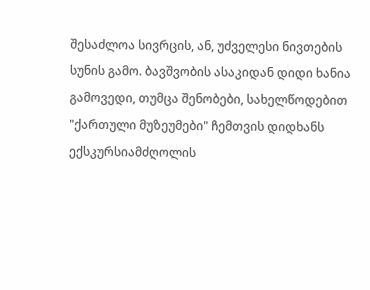შესაძლოა სივრცის, ან, უძველესი ნივთების სუნის გამო. ბავშვობის ასაკიდან დიდი ხანია გამოვედი, თუმცა შენობები, სახელწოდებით "ქართული მუზეუმები" ჩემთვის დიდხანს ექსკურსიამძღოლის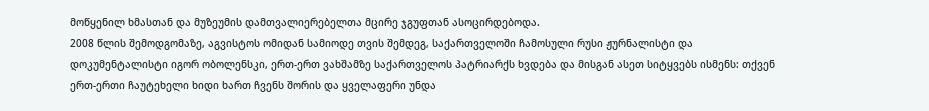მოწყენილ ხმასთან და მუზეუმის დამთვალიერებელთა მცირე ჯგუფთან ასოცირდებოდა.
2008 წლის შემოდგომაზე, აგვისტოს ომიდან სამიოდე თვის შემდეგ, საქართველოში ჩამოსული რუსი ჟურნალისტი და დოკუმენტალისტი იგორ ობოლენსკი, ერთ-ერთ ვახშამზე საქართველოს პატრიარქს ხვდება და მისგან ასეთ სიტყვებს ისმენს: თქვენ ერთ-ერთი ჩაუტეხელი ხიდი ხართ ჩვენს შორის და ყველაფერი უნდა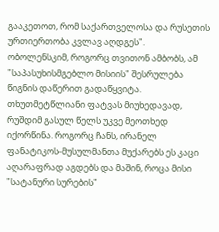გააკეთოთ, რომ საქართველოსა და რუსეთის ურთიერთობა კვლავ აღდგეს".
ობოლენსკიმ, როგორც თვითონ ამბობს, ამ "საპასუხისმგებლო მისიის" შესრულება წიგნის დაწერით გადაწყვიტა.
თხუთმეტწლიანი ფატვას მიუხედავად, რუშდიმ გასულ წელს უკვე მეოთხედ იქორწინა. როგორც ჩანს, ირანელ ფანატიკოს-მუსულმანთა მუქარებს ეს კაცი აღარაფრად აგდებს და მაშინ, როცა მისი "სატანური სურების"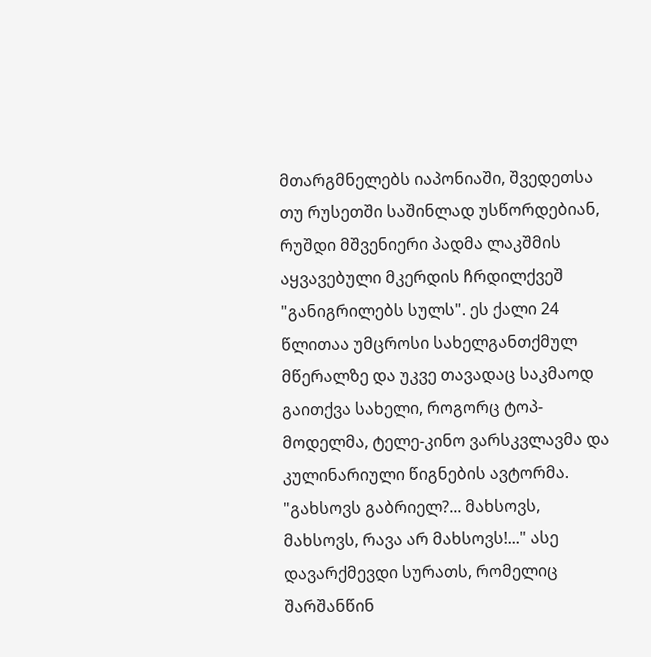მთარგმნელებს იაპონიაში, შვედეთსა თუ რუსეთში საშინლად უსწორდებიან, რუშდი მშვენიერი პადმა ლაკშმის აყვავებული მკერდის ჩრდილქვეშ "განიგრილებს სულს". ეს ქალი 24 წლითაა უმცროსი სახელგანთქმულ მწერალზე და უკვე თავადაც საკმაოდ გაითქვა სახელი, როგორც ტოპ-მოდელმა, ტელე-კინო ვარსკვლავმა და კულინარიული წიგნების ავტორმა.
"გახსოვს გაბრიელ?... მახსოვს, მახსოვს, რავა არ მახსოვს!..." ასე დავარქმევდი სურათს, რომელიც შარშანწინ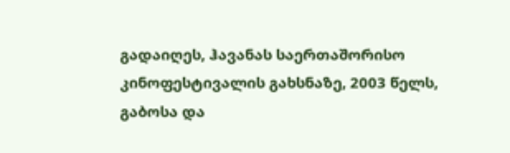გადაიღეს, ჰავანას საერთაშორისო კინოფესტივალის გახსნაზე, 2003 წელს, გაბოსა და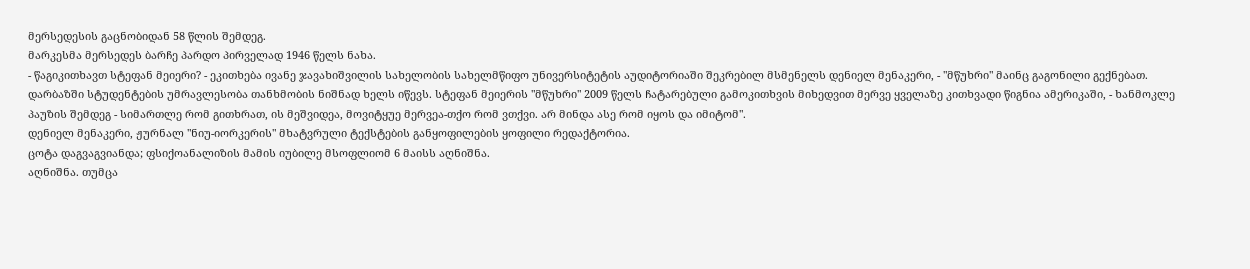მერსედესის გაცნობიდან 58 წლის შემდეგ.
მარკესმა მერსედეს ბარჩე პარდო პირველად 1946 წელს ნახა.
- წაგიკითხავთ სტეფან მეიერი? - ეკითხება ივანე ჯავახიშვილის სახელობის სახელმწიფო უნივერსიტეტის აუდიტორიაში შეკრებილ მსმენელს დენიელ მენაკერი, - "მწუხრი" მაინც გაგონილი გექნებათ. დარბაზში სტუდენტების უმრავლესობა თანხმობის ნიშნად ხელს იწევს. სტეფან მეიერის "მწუხრი" 2009 წელს ჩატარებული გამოკითხვის მიხედვით მერვე ყველაზე კითხვადი წიგნია ამერიკაში, - ხანმოკლე პაუზის შემდეგ - სიმართლე რომ გითხრათ, ის მეშვიდეა, მოვიტყუე მერვეა-თქო რომ ვთქვი. არ მინდა ასე რომ იყოს და იმიტომ".
დენიელ მენაკერი, ჟურნალ "ნიუ-იორკერის" მხატვრული ტექსტების განყოფილების ყოფილი რედაქტორია.
ცოტა დაგვაგვიანდა; ფსიქოანალიზის მამის იუბილე მსოფლიომ 6 მაისს აღნიშნა.
აღნიშნა. თუმცა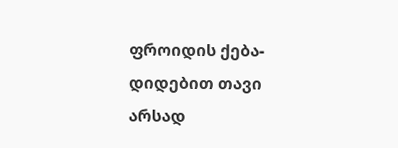ფროიდის ქება-დიდებით თავი არსად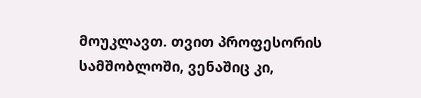მოუკლავთ. თვით პროფესორის სამშობლოში, ვენაშიც კი,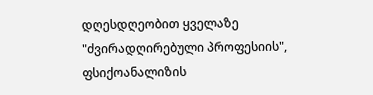დღესდღეობით ყველაზე "ძვირადღირებული პროფესიის", ფსიქოანალიზის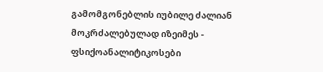გამომგონებლის იუბილე ძალიან მოკრძალებულად იზეიმეს - ფსიქოანალიტიკოსები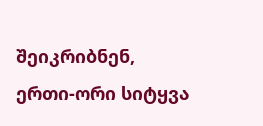შეიკრიბნენ, ერთი-ორი სიტყვა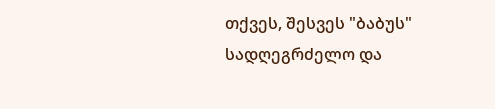თქვეს, შესვეს "ბაბუს" სადღეგრძელო და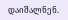დაიშალნენ.